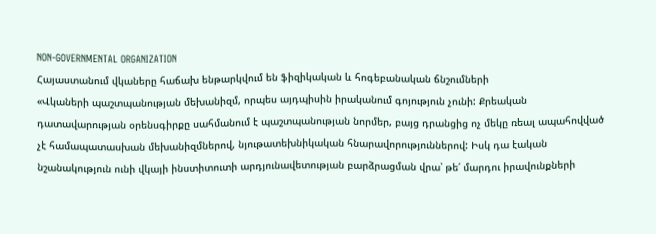NON-GOVERNMENTAL ORGANIZATION
Հայաստանում վկաները հաճախ ենթարկվում են ֆիզիկական և հոգեբանական ճնշումների
«Վկաների պաշտպանության մեխանիզմ, որպես այդպիսին իրականում գոյություն չունի: Քրեական դատավարության օրենսգիրքը սահմանում է պաշտպանության նորմեր, բայց դրանցից ոչ մեկը ռեալ ապահովված չէ համապատասխան մեխանիզմներով, նյութատեխնիկական հնարավորություններով: Իսկ դա էական նշանակություն ունի վկայի ինստիտուտի արդյունավետության բարձրացման վրա՝ թե՛ մարդու իրավունքների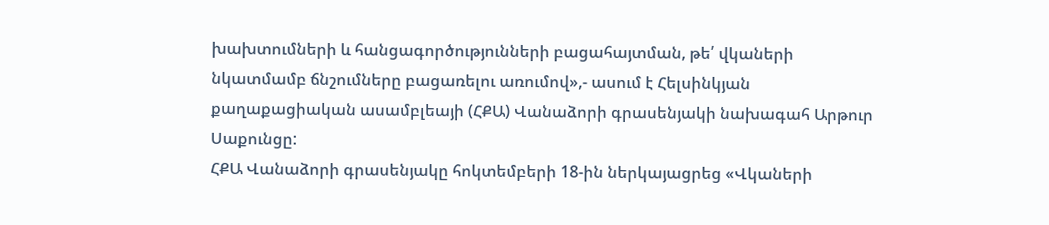խախտումների և հանցագործությունների բացահայտման, թե՛ վկաների նկատմամբ ճնշումները բացառելու առումով»,- ասում է Հելսինկյան քաղաքացիական ասամբլեայի (ՀՔԱ) Վանաձորի գրասենյակի նախագահ Արթուր Սաքունցը:
ՀՔԱ Վանաձորի գրասենյակը հոկտեմբերի 18-ին ներկայացրեց «Վկաների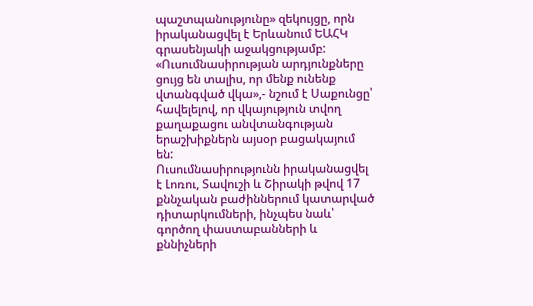պաշտպանությունը» զեկույցը, որն իրականացվել է Երևանում ԵԱՀԿ գրասենյակի աջակցությամբ:
«Ուսումնասիրության արդյունքները ցույց են տալիս, որ մենք ունենք վտանգված վկա»,- նշում է Սաքունցը՝ հավելելով, որ վկայություն տվող քաղաքացու անվտանգության երաշխիքներն այսօր բացակայում են:
Ուսումնասիրությունն իրականացվել է Լոռու, Տավուշի և Շիրակի թվով 17 քննչական բաժիններում կատարված դիտարկումների, ինչպես նաև՝ գործող փաստաբանների և քննիչների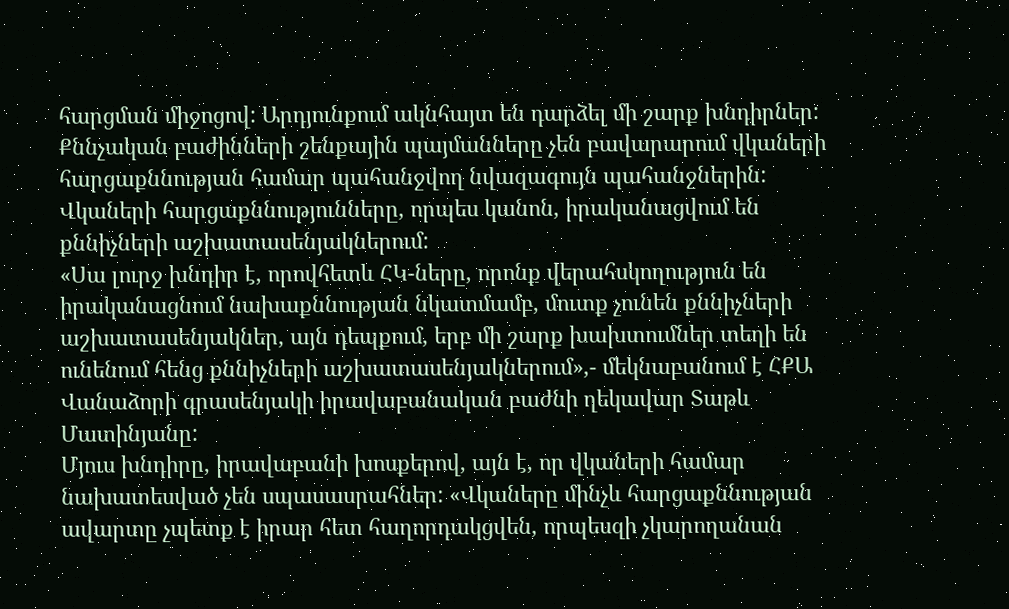հարցման միջոցով: Արդյունքում ակնհայտ են դարձել մի շարք խնդիրներ: Քննչական բաժինների շենքային պայմանները չեն բավարարում վկաների հարցաքննության համար պահանջվող նվազագույն պահանջներին: Վկաների հարցաքննությունները, որպես կանոն, իրականացվում են քննիչների աշխատասենյակներում:
«Սա լուրջ խնդիր է, որովհետև ՀԿ-ները, որոնք վերահսկողություն են իրականացնում նախաքննության նկատմամբ, մուտք չունեն քննիչների աշխատասենյակներ, այն դեպքում, երբ մի շարք խախտումներ տեղի են ունենում հենց քննիչների աշխատասենյակներում»,- մեկնաբանում է ՀՔԱ Վանաձորի գրասենյակի իրավաբանական բաժնի ղեկավար Տաթև Մատինյանը:
Մյուս խնդիրը, իրավաբանի խոսքերով, այն է, որ վկաների համար նախատեսված չեն սպասասրահներ: «Վկաները մինչև հարցաքննության ավարտը չպետք է իրար հետ հաղորդակցվեն, որպեսզի չկարողանան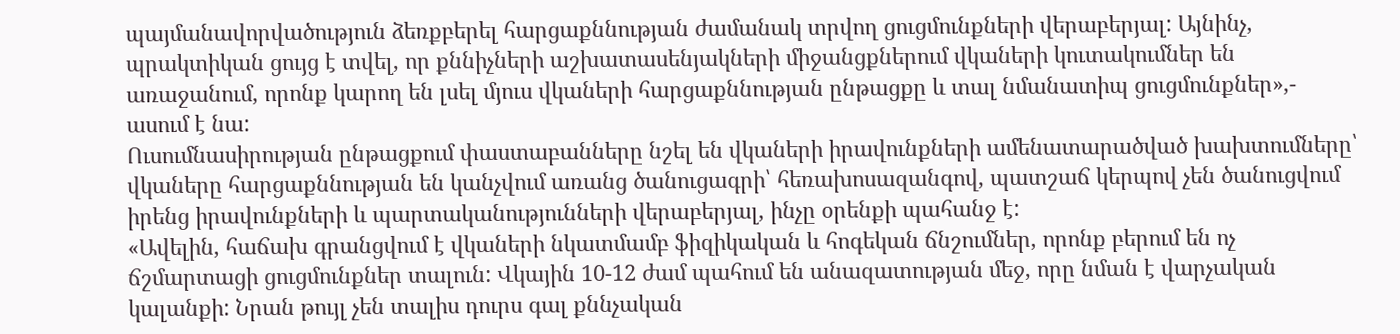պայմանավորվածություն ձեռքբերել հարցաքննության ժամանակ տրվող ցուցմունքների վերաբերյալ: Այնինչ, պրակտիկան ցույց է տվել, որ քննիչների աշխատասենյակների միջանցքներում վկաների կուտակումներ են առաջանում, որոնք կարող են լսել մյուս վկաների հարցաքննության ընթացքը և տալ նմանատիպ ցուցմունքներ»,- ասում է նա:
Ուսումնասիրության ընթացքում փաստաբանները նշել են վկաների իրավունքների ամենատարածված խախտումները՝ վկաները հարցաքննության են կանչվում առանց ծանուցագրի՝ հեռախոսազանգով, պատշաճ կերպով չեն ծանուցվում իրենց իրավունքների և պարտականությունների վերաբերյալ, ինչը օրենքի պահանջ է:
«Ավելին, հաճախ գրանցվում է վկաների նկատմամբ ֆիզիկական և հոգեկան ճնշումներ, որոնք բերում են ոչ ճշմարտացի ցուցմունքներ տալուն: Վկային 10-12 ժամ պահում են անազատության մեջ, որը նման է վարչական կալանքի: Նրան թույլ չեն տալիս դուրս գալ քննչական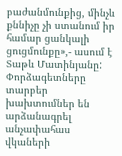բաժանմունքից, մինչև քննիչը չի ստանում իր համար ցանկալի ցուցմունքը»,- ասում է Տաթև Մատինյանը:
Փորձագետները տարբեր խախտումներ են արձանագրել անչափահաս վկաների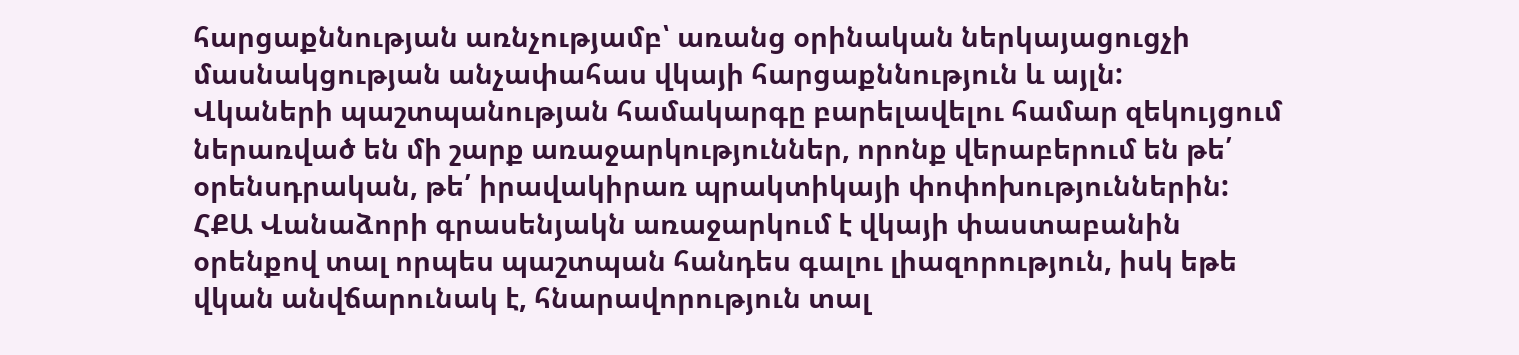հարցաքննության առնչությամբ՝ առանց օրինական ներկայացուցչի մասնակցության անչափահաս վկայի հարցաքննություն և այլն:
Վկաների պաշտպանության համակարգը բարելավելու համար զեկույցում ներառված են մի շարք առաջարկություններ, որոնք վերաբերում են թե՛ օրենսդրական, թե՛ իրավակիրառ պրակտիկայի փոփոխություններին:
ՀՔԱ Վանաձորի գրասենյակն առաջարկում է վկայի փաստաբանին օրենքով տալ որպես պաշտպան հանդես գալու լիազորություն, իսկ եթե վկան անվճարունակ է, հնարավորություն տալ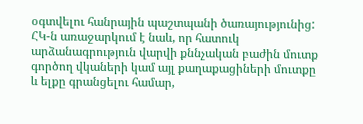օգտվելու հանրային պաշտպանի ծառայությունից:
ՀԿ-ն առաջարկում է նաև, որ հատուկ արձանագրություն վարվի քննչական բաժին մուտք գործող վկաների կամ այլ քաղաքացիների մուտքը և ելքը գրանցելու համար,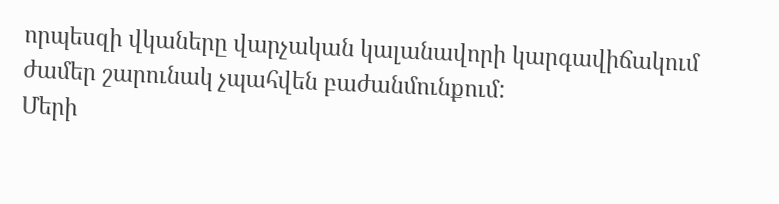որպեսզի վկաները վարչական կալանավորի կարգավիճակում ժամեր շարունակ չպահվեն բաժանմունքում:
Մերի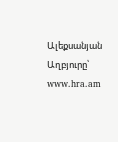Ալեքսանյան
Աղբյուրը՝ www.hra.am